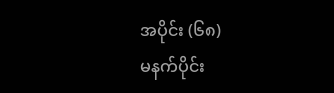အပိုင်း (၆၈)
မနက်ပိုင်း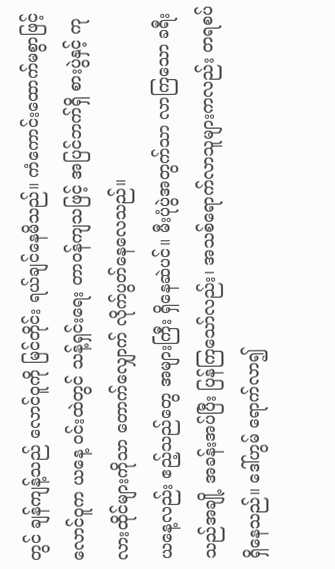တွင် ချန်ကျန့်သည် လောင်ဝူကို မြင်တိုင်း ရယ်ချင်နေမိသည်။ ကံကောင်းထောက်မစွာဖြင့် လောင်ဝူက ယနေ့ ဝင်းထဲတွင် သန့်ရှင်းရေး တာဝန်ကျသဖြင့် အပြင်ဘက်ရှိ စားပွဲနှင့် ကုလားထိုင်များကိုသာ တောက်လျှောက် လိုက်ပွတ်နေလေသည်။
ယနေ့လည်း ဧည့်သည်တွေ အများကြီး ရှိနေဆဲပင်။ မီးပုံပွဲအတွက်သာ လာကြသော ခရီးသည်အချို့ အခန်းအပ်ပြီး ပြန်ကြသော်လည်း၊ အသစ်ရောက်လာသူများကလည်း တရစပ် ရှိနေသည်။ ဒေါ်ဟွမ် ရောက်လာ၍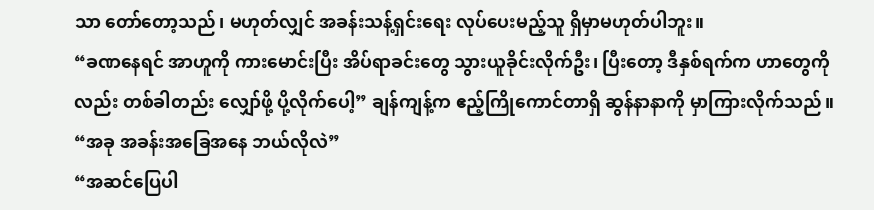သာ တော်တော့သည်၊ မဟုတ်လျှင် အခန်းသန့်ရှင်းရေး လုပ်ပေးမည့်သူ ရှိမှာမဟုတ်ပါဘူး။
“ခဏနေရင် အာဟူကို ကားမောင်းပြီး အိပ်ရာခင်းတွေ သွားယူခိုင်းလိုက်ဦး၊ ပြီးတော့ ဒီနှစ်ရက်က ဟာတွေကိုလည်း တစ်ခါတည်း လျှော်ဖို့ ပို့လိုက်ပေါ့” ချန်ကျန့်က ဧည့်ကြိုကောင်တာရှိ ဆွန်နာနာကို မှာကြားလိုက်သည်။ “အခု အခန်းအခြေအနေ ဘယ်လိုလဲ”
“အဆင်ပြေပါ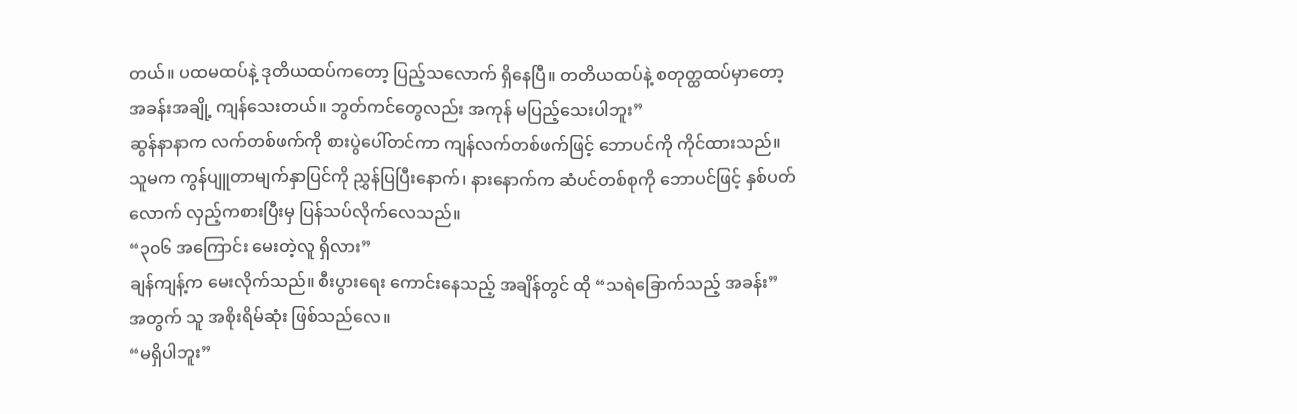တယ်။ ပထမထပ်နဲ့ ဒုတိယထပ်ကတော့ ပြည့်သလောက် ရှိနေပြီ။ တတိယထပ်နဲ့ စတုတ္ထထပ်မှာတော့ အခန်းအချို့ ကျန်သေးတယ်။ ဘွတ်ကင်တွေလည်း အကုန် မပြည့်သေးပါဘူး”
ဆွန်နာနာက လက်တစ်ဖက်ကို စားပွဲပေါ်တင်ကာ ကျန်လက်တစ်ဖက်ဖြင့် ဘောပင်ကို ကိုင်ထားသည်။ သူမက ကွန်ပျူတာမျက်နှာပြင်ကို ညွှန်ပြပြီးနောက်၊ နားနောက်က ဆံပင်တစ်စုကို ဘောပင်ဖြင့် နှစ်ပတ်လောက် လှည့်ကစားပြီးမှ ပြန်သပ်လိုက်လေသည်။
“၃၀၆ အကြောင်း မေးတဲ့လူ ရှိလား”
ချန်ကျန့်က မေးလိုက်သည်။ စီးပွားရေး ကောင်းနေသည့် အချိန်တွင် ထို “သရဲခြောက်သည့် အခန်း” အတွက် သူ အစိုးရိမ်ဆုံး ဖြစ်သည်လေ။
“မရှိပါဘူး”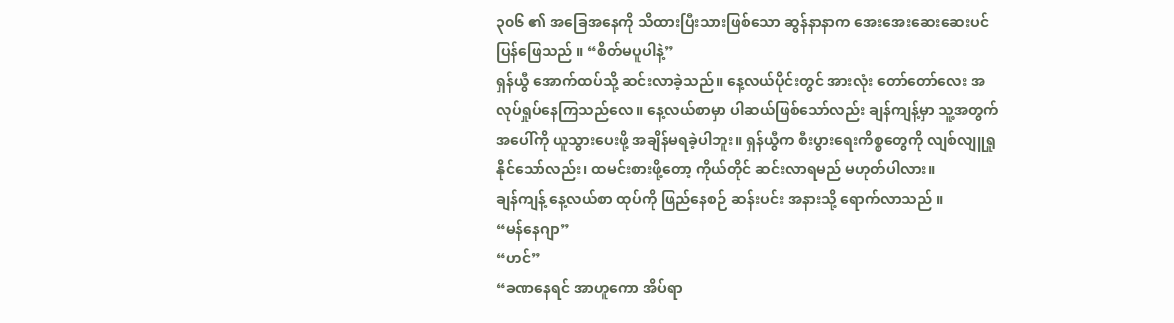၃၀၆ ၏ အခြေအနေကို သိထားပြီးသားဖြစ်သော ဆွန်နာနာက အေးအေးဆေးဆေးပင် ပြန်ဖြေသည် ။ “စိတ်မပူပါနဲ့”
ရှန်ယွီ အောက်ထပ်သို့ ဆင်းလာခဲ့သည်။ နေ့လယ်ပိုင်းတွင် အားလုံး တော်တော်လေး အလုပ်ရှုပ်နေကြသည်လေ။ နေ့လယ်စာမှာ ပါဆယ်ဖြစ်သော်လည်း ချန်ကျန့်မှာ သူ့အတွက် အပေါ်ကို ယူသွားပေးဖို့ အချိန်မရခဲ့ပါဘူး။ ရှန်ယွီက စီးပွားရေးကိစ္စတွေကို လျစ်လျူရှုနိုင်သော်လည်း၊ ထမင်းစားဖို့တော့ ကိုယ်တိုင် ဆင်းလာရမည် မဟုတ်ပါလား။
ချန်ကျန့် နေ့လယ်စာ ထုပ်ကို ဖြည်နေစဉ် ဆန်းပင်း အနားသို့ ရောက်လာသည် ။
“မန်နေဂျာ”
“ဟင်”
“ခဏနေရင် အာဟူကော အိပ်ရာ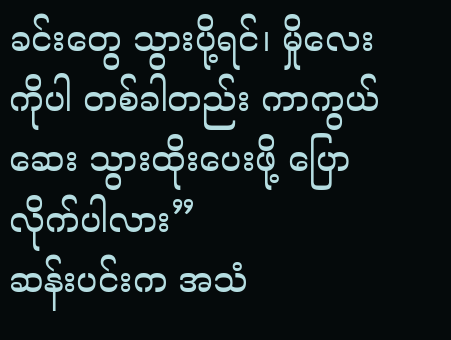ခင်းတွေ သွားပို့ရင်၊ မှိုလေးကိုပါ တစ်ခါတည်း ကာကွယ်ဆေး သွားထိုးပေးဖို့ ပြောလိုက်ပါလား”
ဆန်းပင်းက အသံ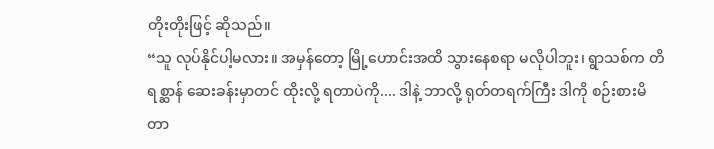တိုးတိုးဖြင့် ဆိုသည်။
“သူ လုပ်နိုင်ပါ့မလား။ အမှန်တော့ မြို့ဟောင်းအထိ သွားနေစရာ မလိုပါဘူး၊ ရွာသစ်က တိရစ္ဆာန် ဆေးခန်းမှာတင် ထိုးလို့ ရတာပဲကို.... ဒါနဲ့ ဘာလို့ ရုတ်တရက်ကြီး ဒါကို စဉ်းစားမိတာ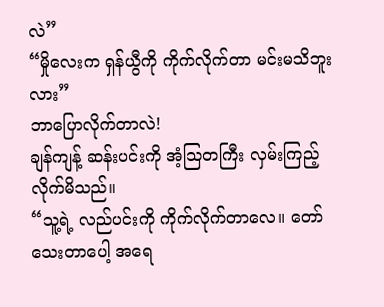လဲ”
“မှိုလေးက ရှန်ယွီကို ကိုက်လိုက်တာ မင်းမသိဘူးလား”
ဘာပြောလိုက်တာလဲ!
ချန်ကျန့် ဆန်းပင်းကို အံ့သြတကြီး လှမ်းကြည့်လိုက်မိသည်။
“သူ့ရဲ့ လည်ပင်းကို ကိုက်လိုက်တာလေ။ တော်သေးတာပေါ့ အရေ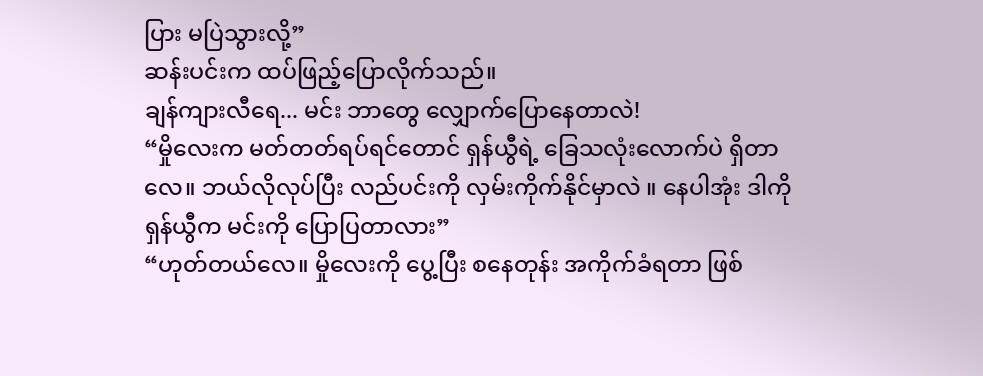ပြား မပြဲသွားလို့”
ဆန်းပင်းက ထပ်ဖြည့်ပြောလိုက်သည်။
ချန်ကျားလီရေ... မင်း ဘာတွေ လျှောက်ပြောနေတာလဲ!
“မှိုလေးက မတ်တတ်ရပ်ရင်တောင် ရှန်ယွီရဲ့ ခြေသလုံးလောက်ပဲ ရှိတာလေ။ ဘယ်လိုလုပ်ပြီး လည်ပင်းကို လှမ်းကိုက်နိုင်မှာလဲ ။ နေပါအုံး ဒါကို ရှန်ယွီက မင်းကို ပြောပြတာလား”
“ဟုတ်တယ်လေ။ မှိုလေးကို ပွေ့ပြီး စနေတုန်း အကိုက်ခံရတာ ဖြစ်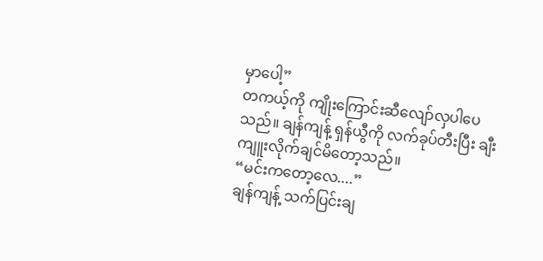မှာပေါ့”
တကယ့်ကို ကျိုးကြောင်းဆီလျော်လှပါပေသည်။ ချန်ကျန့် ရှန်ယွီကို လက်ခုပ်တီးပြီး ချီးကျူးလိုက်ချင်မိတော့သည်။
“မင်းကတော့လေ....”
ချန်ကျန့် သက်ပြင်းချ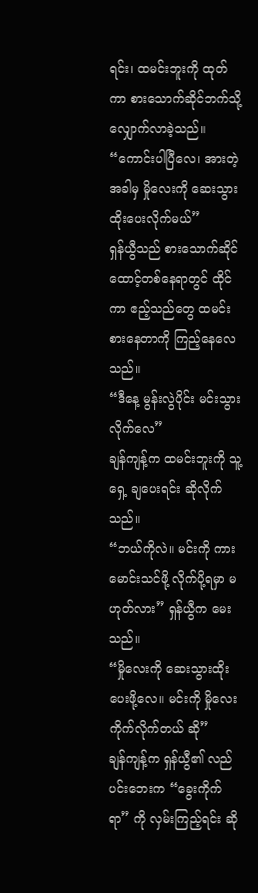ရင်း၊ ထမင်းဘူးကို ထုတ်ကာ စားသောက်ဆိုင်ဘက်သို့ လျှောက်လာခဲ့သည်။
“ကောင်းပါပြီလေ၊ အားတဲ့အခါမှ မှိုလေးကို ဆေးသွားထိုးပေးလိုက်မယ်”
ရှန်ယွီသည် စားသောက်ဆိုင် ထောင့်တစ်နေရာတွင် ထိုင်ကာ ဧည့်သည်တွေ ထမင်းစားနေတာကို ကြည့်နေလေသည်။
“ဒီနေ့ မွန်းလွဲပိုင်း မင်းသွားလိုက်လေ”
ချန်ကျန့်က ထမင်းဘူးကို သူ့ရှေ့ ချပေးရင်း ဆိုလိုက်သည်။
“ဘယ်ကိုလဲ။ မင်းကို ကားမောင်းသင်ဖို့ လိုက်ပို့ရမှာ မဟုတ်လား” ရှန်ယွီက မေးသည်။
“မှိုလေးကို ဆေးသွားထိုးပေးဖို့လေ။ မင်းကို မှိုလေး ကိုက်လိုက်တယ် ဆို”
ချန်ကျန့်က ရှန်ယွီ၏ လည်ပင်းဘေးက “ခွေးကိုက်ရာ” ကို လှမ်းကြည့်ရင်း ဆို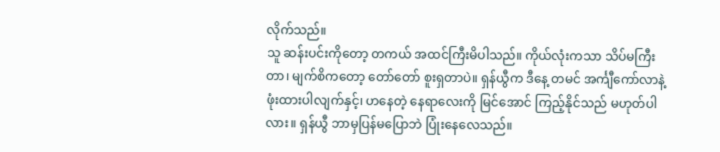လိုက်သည်။
သူ ဆန်းပင်းကိုတော့ တကယ် အထင်ကြီးမိပါသည်။ ကိုယ်လုံးကသာ သိပ်မကြီးတာ၊ မျက်စိကတော့ တော်တော် စူးရှတာပဲ။ ရှန်ယွီက ဒီနေ့ တမင် အင်္ကျီကော်လာနဲ့ ဖုံးထားပါလျက်နှင့်၊ ဟနေတဲ့ နေရာလေးကို မြင်အောင် ကြည့်နိုင်သည် မဟုတ်ပါလား။ ရှန်ယွီ ဘာမှပြန်မပြောဘဲ ပြုံးနေလေသည်။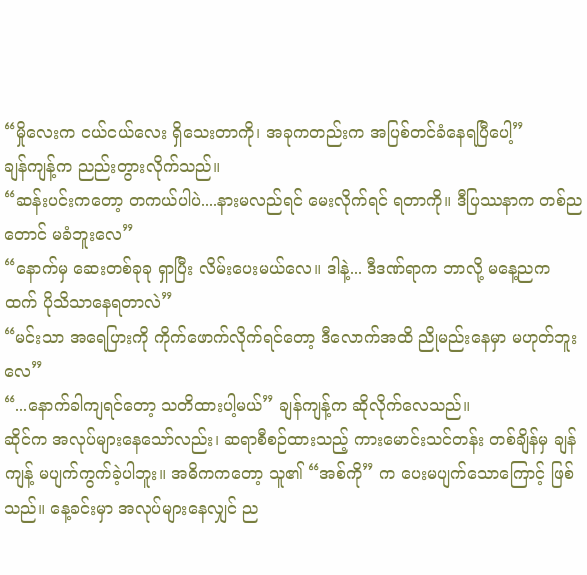“မှိုလေးက ငယ်ငယ်လေး ရှိသေးတာကို၊ အခုကတည်းက အပြစ်တင်ခံနေရပြီပေါ့”
ချန်ကျန့်က ညည်းတွားလိုက်သည်။
“ဆန်းပင်းကတော့ တကယ်ပါပဲ....နားမလည်ရင် မေးလိုက်ရင် ရတာကို။ ဒီပြဿနာက တစ်ညတောင် မခံဘူးလေ”
“နောက်မှ ဆေးတစ်ခုခု ရှာပြီး လိမ်းပေးမယ်လေ။ ဒါနဲ့... ဒီဒဏ်ရာက ဘာလို့ မနေ့ညကထက် ပိုသိသာနေရတာလဲ”
“မင်းသာ အရေပြားကို ကိုက်ဖောက်လိုက်ရင်တော့ ဒီလောက်အထိ ညိုမည်းနေမှာ မဟုတ်ဘူးလေ”
“...နောက်ခါကျရင်တော့ သတိထားပါ့မယ်” ချန်ကျန့်က ဆိုလိုက်လေသည်။
ဆိုင်က အလုပ်များနေသော်လည်း၊ ဆရာစီစဉ်ထားသည့် ကားမောင်းသင်တန်း တစ်ချိန်မှ ချန်ကျန့် မပျက်ကွက်ခဲ့ပါဘူး။ အဓိကကတော့ သူ၏ “အစ်ကို” က ပေးမပျက်သောကြောင့် ဖြစ်သည်။ နေ့ခင်းမှာ အလုပ်များနေလျှင် ည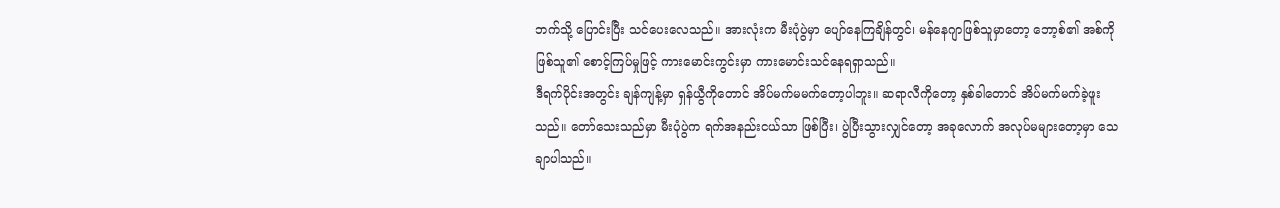ဘက်သို့ ပြောင်းပြီး သင်ပေးလေသည်။ အားလုံးက မီးပုံပွဲမှာ ပျော်နေကြချိန်တွင်၊ မန်နေဂျာဖြစ်သူမှာတော့ ဘော့စ်၏ အစ်ကိုဖြစ်သူ၏ စောင့်ကြပ်မှုဖြင့် ကားမောင်းကွင်းမှာ ကားမောင်းသင်နေရရှာသည်။
ဒီရက်ပိုင်းအတွင်း ချန်ကျန့်မှာ ရှန်ယွီကိုတောင် အိပ်မက်မမက်တော့ပါဘူး။ ဆရာလီကိုတော့ နှစ်ခါတောင် အိပ်မက်မက်ခဲ့ဖူးသည်။ တော်သေးသည်မှာ မီးပုံပွဲက ရက်အနည်းငယ်သာ ဖြစ်ပြီး၊ ပွဲပြီးသွားလျှင်တော့ အခုလောက် အလုပ်မများတော့မှာ သေချာပါသည်။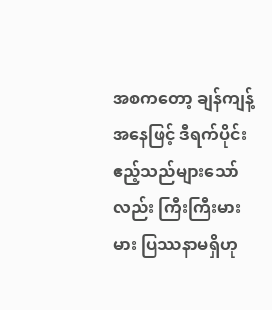အစကတော့ ချန်ကျန့်အနေဖြင့် ဒီရက်ပိုင်း ဧည့်သည်များသော်လည်း ကြီးကြီးမားမား ပြဿနာမရှိဟု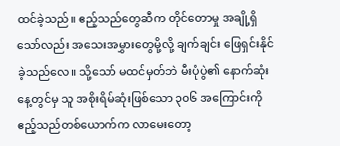ထင်ခဲ့သည်။ ဧည့်သည်တွေဆီက တိုင်တောမှု အချို့ရှိသော်လည်း အသေးအမွှားတွေမို့လို့ ချက်ချင်း ဖြေရှင်းနိုင်ခဲ့သည်လေ။ သို့သော် မထင်မှတ်ဘဲ မီးပုံပွဲ၏ နောက်ဆုံးနေ့တွင်မှ သူ အစိုးရိမ်ဆုံးဖြစ်သော ၃၀၆ အကြောင်းကို ဧည့်သည်တစ်ယောက်က လာမေးတော့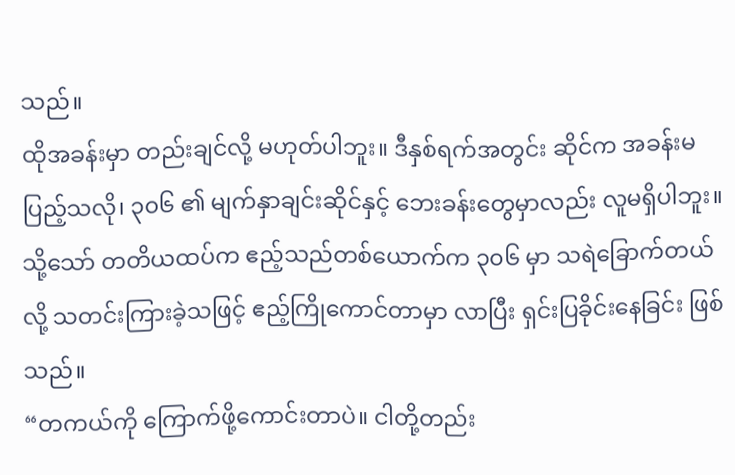သည်။
ထိုအခန်းမှာ တည်းချင်လို့ မဟုတ်ပါဘူး။ ဒီနှစ်ရက်အတွင်း ဆိုင်က အခန်းမပြည့်သလို၊ ၃၀၆ ၏ မျက်နှာချင်းဆိုင်နှင့် ဘေးခန်းတွေမှာလည်း လူမရှိပါဘူး။ သို့သော် တတိယထပ်က ဧည့်သည်တစ်ယောက်က ၃၀၆ မှာ သရဲခြောက်တယ်လို့ သတင်းကြားခဲ့သဖြင့် ဧည့်ကြိုကောင်တာမှာ လာပြီး ရှင်းပြခိုင်းနေခြင်း ဖြစ်သည်။
“တကယ်ကို ကြောက်ဖို့ကောင်းတာပဲ။ ငါတို့တည်း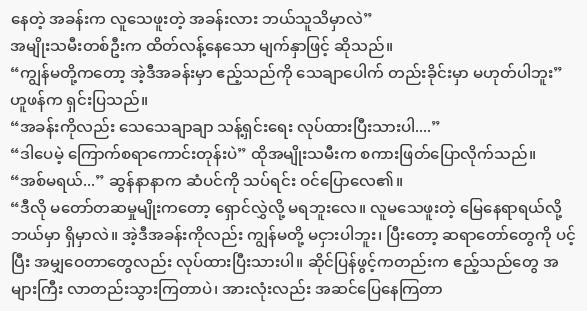နေတဲ့ အခန်းက လူသေဖူးတဲ့ အခန်းလား ဘယ်သူသိမှာလဲ”
အမျိုးသမီးတစ်ဦးက ထိတ်လန့်နေသော မျက်နှာဖြင့် ဆိုသည်။
“ကျွန်မတို့ကတော့ အဲ့ဒီအခန်းမှာ ဧည့်သည်ကို သေချာပေါက် တည်းခိုင်းမှာ မဟုတ်ပါဘူး”
ဟူဖန်က ရှင်းပြသည်။
“အခန်းကိုလည်း သေသေချာချာ သန့်ရှင်းရေး လုပ်ထားပြီးသားပါ....”
“ဒါပေမဲ့ ကြောက်စရာကောင်းတုန်းပဲ” ထိုအမျိုးသမီးက စကားဖြတ်ပြောလိုက်သည်။
“အစ်မရယ်...” ဆွန်နာနာက ဆံပင်ကို သပ်ရင်း ဝင်ပြောလေ၏။
“ဒီလို မတော်တဆမှုမျိုးကတော့ ရှောင်လွှဲလို့ မရဘူးလေ။ လူမသေဖူးတဲ့ မြေနေရာရယ်လို့ ဘယ်မှာ ရှိမှာလဲ။ အဲ့ဒီအခန်းကိုလည်း ကျွန်မတို့ မငှားပါဘူး၊ ပြီးတော့ ဆရာတော်တွေကို ပင့်ပြီး အမျှဝေတာတွေလည်း လုပ်ထားပြီးသားပါ။ ဆိုင်ပြန်ဖွင့်ကတည်းက ဧည့်သည်တွေ အများကြီး လာတည်းသွားကြတာပဲ၊ အားလုံးလည်း အဆင်ပြေနေကြတာ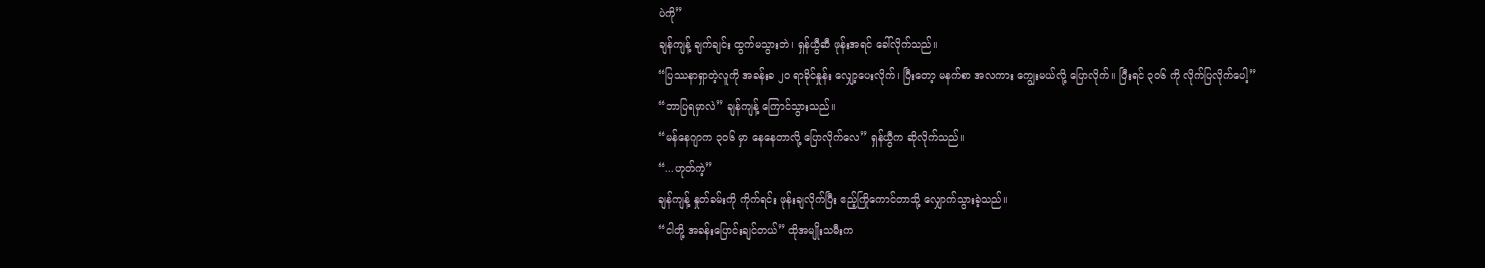ပဲကို”
ချန်ကျန့် ချက်ချင်း ထွက်မသွားဘဲ၊ ရှန်ယွီဆီ ဖုန်းအရင် ခေါ်လိုက်သည်။
“ပြဿနာရှာတဲ့လူကို အခန်းခ ၂၀ ရာခိုင်နှုန်း လျှော့ပေးလိုက်၊ ပြီးတော့ မနက်စာ အလကား ကျွေးမယ်လို့ ပြောလိုက်။ ပြီးရင် ၃၀၆ ကို လိုက်ပြလိုက်ပေါ့”
“ဘာပြရမှာလဲ” ချန်ကျန့် ကြောင်သွားသည်။
“မန်နေဂျာက ၃၀၆ မှာ နေနေတာလို့ ပြောလိုက်လေ” ရှန်ယွီက ဆိုလိုက်သည်။
“...ဟုတ်ကဲ့”
ချန်ကျန့် နှုတ်ခမ်းကို ကိုက်ရင်း ဖုန်းချလိုက်ပြီး ဧည့်ကြိုကောင်တာသို့ လျှောက်သွားခဲ့သည်။
“ငါတို့ အခန်းပြောင်းချင်တယ်” ထိုအမျိုးသမီးက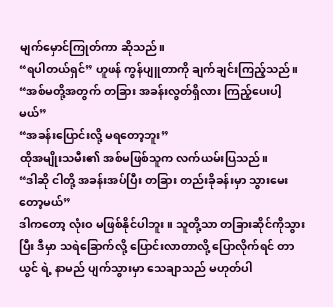မျက်မှောင်ကြုတ်ကာ ဆိုသည်။
“ရပါတယ်ရှင်” ဟူဖန် ကွန်ပျူတာကို ချက်ချင်းကြည့်သည်။
“အစ်မတို့အတွက် တခြား အခန်းလွတ်ရှိလား ကြည့်ပေးပါ့မယ်”
“အခန်းပြောင်းလို့ မရတော့ဘူး”
ထိုအမျိုးသမီး၏ အစ်မဖြစ်သူက လက်ယမ်းပြသည်။
“ဒါဆို ငါတို့ အခန်းအပ်ပြီး တခြား တည်းခိုခန်းမှာ သွားမေးတော့မယ်”
ဒါကတော့ လုံးဝ မဖြစ်နိုင်ပါဘူး။ သူတို့သာ တခြားဆိုင်ကိုသွားပြီး ဒီမှာ သရဲခြောက်လို့ ပြောင်းလာတာလို့ ပြောလိုက်ရင် တာယွင် ရဲ့ နာမည် ပျက်သွားမှာ သေချာသည် မဟုတ်ပါ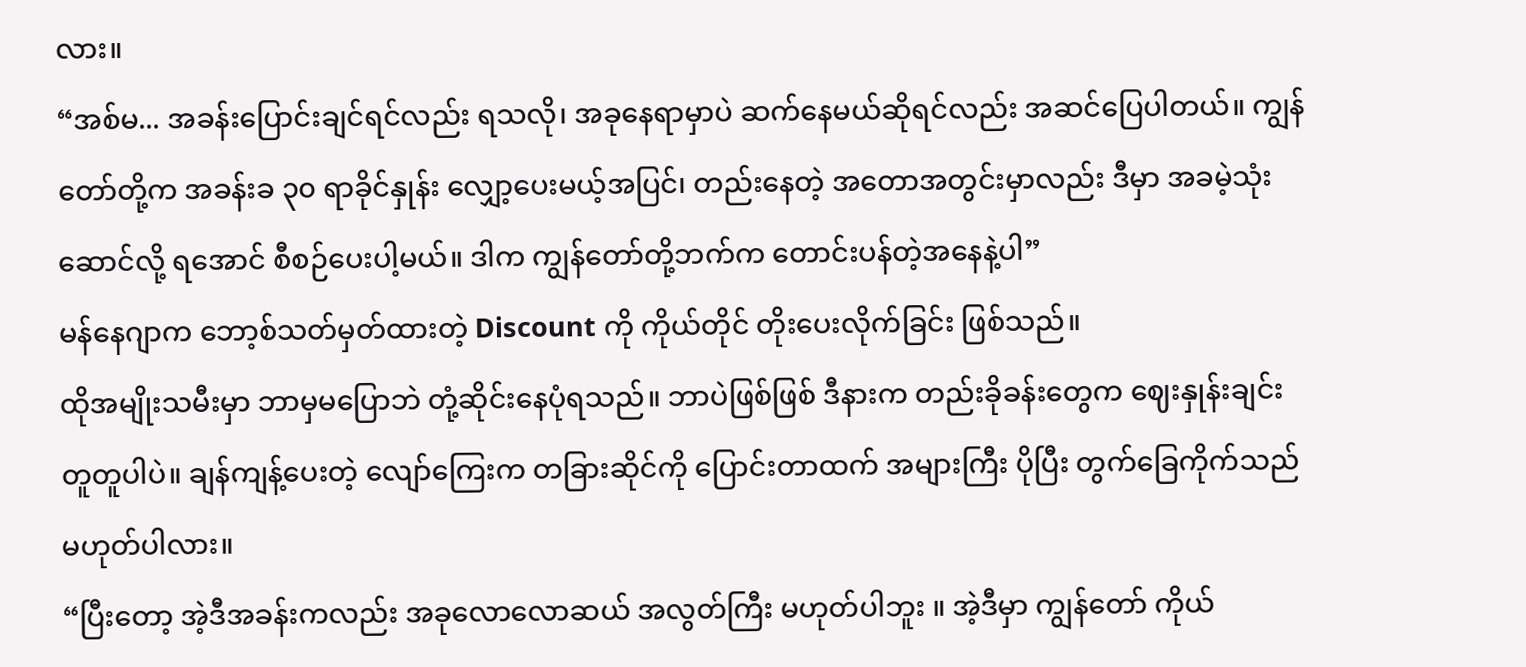လား။
“အစ်မ... အခန်းပြောင်းချင်ရင်လည်း ရသလို၊ အခုနေရာမှာပဲ ဆက်နေမယ်ဆိုရင်လည်း အဆင်ပြေပါတယ်။ ကျွန်တော်တို့က အခန်းခ ၃၀ ရာခိုင်နှုန်း လျှော့ပေးမယ့်အပြင်၊ တည်းနေတဲ့ အတောအတွင်းမှာလည်း ဒီမှာ အခမဲ့သုံးဆောင်လို့ ရအောင် စီစဉ်ပေးပါ့မယ်။ ဒါက ကျွန်တော်တို့ဘက်က တောင်းပန်တဲ့အနေနဲ့ပါ”
မန်နေဂျာက ဘော့စ်သတ်မှတ်ထားတဲ့ Discount ကို ကိုယ်တိုင် တိုးပေးလိုက်ခြင်း ဖြစ်သည်။
ထိုအမျိုးသမီးမှာ ဘာမှမပြောဘဲ တုံ့ဆိုင်းနေပုံရသည်။ ဘာပဲဖြစ်ဖြစ် ဒီနားက တည်းခိုခန်းတွေက ဈေးနှုန်းချင်း တူတူပါပဲ။ ချန်ကျန့်ပေးတဲ့ လျော်ကြေးက တခြားဆိုင်ကို ပြောင်းတာထက် အများကြီး ပိုပြီး တွက်ခြေကိုက်သည် မဟုတ်ပါလား။
“ပြီးတော့ အဲ့ဒီအခန်းကလည်း အခုလောလောဆယ် အလွတ်ကြီး မဟုတ်ပါဘူး ။ အဲ့ဒီမှာ ကျွန်တော် ကိုယ်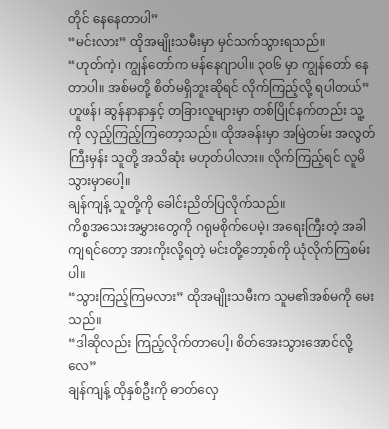တိုင် နေနေတာပါ”
“မင်းလား” ထိုအမျိုးသမီးမှာ မှင်သက်သွားရသည်။
“ဟုတ်ကဲ့၊ ကျွန်တော်က မန်နေဂျာပါ။ ၃၀၆ မှာ ကျွန်တော် နေတာပါ။ အစ်မတို့ စိတ်မရှိဘူးဆိုရင် လိုက်ကြည့်လို့ ရပါတယ်”
ဟူဖန်၊ ဆွန်နာနာနှင့် တခြားလူများမှာ တစ်ပြိုင်နက်တည်း သူ့ကို လှည့်ကြည့်ကြတော့သည်။ ထိုအခန်းမှာ အမြဲတမ်း အလွတ်ကြီးမှန်း သူတို့ အသိဆုံး မဟုတ်ပါလား။ လိုက်ကြည့်ရင် လူမိသွားမှာပေါ့။
ချန်ကျန့် သူတို့ကို ခေါင်းညိတ်ပြလိုက်သည်။
ကိစ္စအသေးအမွှားတွေကို ဂရုမစိုက်ပေမဲ့၊ အရေးကြီးတဲ့ အခါကျရင်တော့ အားကိုးလို့ရတဲ့ မင်းတို့ဘော့စ်ကို ယုံလိုက်ကြစမ်းပါ။
“သွားကြည့်ကြမလား” ထိုအမျိုးသမီးက သူမ၏အစ်မကို မေးသည်။
“ဒါဆိုလည်း ကြည့်လိုက်တာပေါ့၊ စိတ်အေးသွားအောင်လို့လေ”
ချန်ကျန့် ထိုနှစ်ဦးကို ဓာတ်လှေ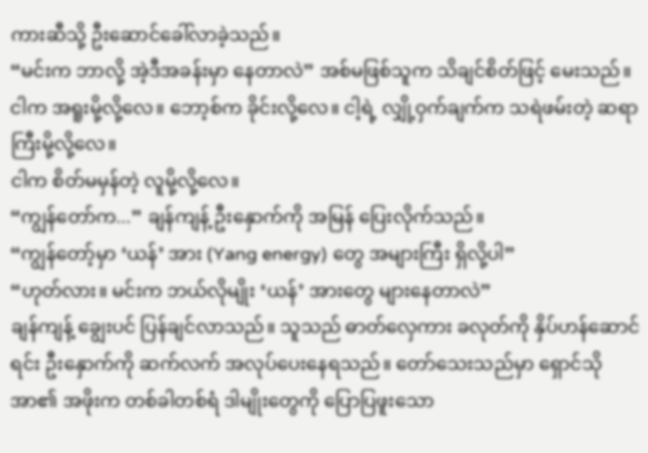ကားဆီသို့ ဦးဆောင်ခေါ်လာခဲ့သည်။
“မင်းက ဘာလို့ အဲ့ဒီအခန်းမှာ နေတာလဲ” အစ်မဖြစ်သူက သိချင်စိတ်ဖြင့် မေးသည်။
ငါက အရူးမို့လို့လေ။ ဘော့စ်က ခိုင်းလို့လေ။ ငါ့ရဲ့ လျှို့ဝှက်ချက်က သရဲဖမ်းတဲ့ ဆရာကြီးမို့လို့လေ။
ငါက စိတ်မမှန်တဲ့ လူမို့လို့လေ။
“ကျွန်တော်က...” ချန်ကျန့် ဦးနှောက်ကို အမြန် ပြေးလိုက်သည်။
“ကျွန်တော့်မှာ ‘ယန်’ အား (Yang energy) တွေ အများကြီး ရှိလို့ပါ”
“ဟုတ်လား။ မင်းက ဘယ်လိုမျိုး ‘ယန်’ အားတွေ များနေတာလဲ”
ချန်ကျန့် ချွေးပင် ပြန်ချင်လာသည်။ သူသည် ဓာတ်လှေကား ခလုတ်ကို နှိပ်ဟန်ဆောင်ရင်း ဦးနှောက်ကို ဆက်လက် အလုပ်ပေးနေရသည်။ တော်သေးသည်မှာ ရှောင်သိုအာ၏ အဖိုးက တစ်ခါတစ်ရံ ဒါမျိုးတွေကို ပြောပြဖူးသော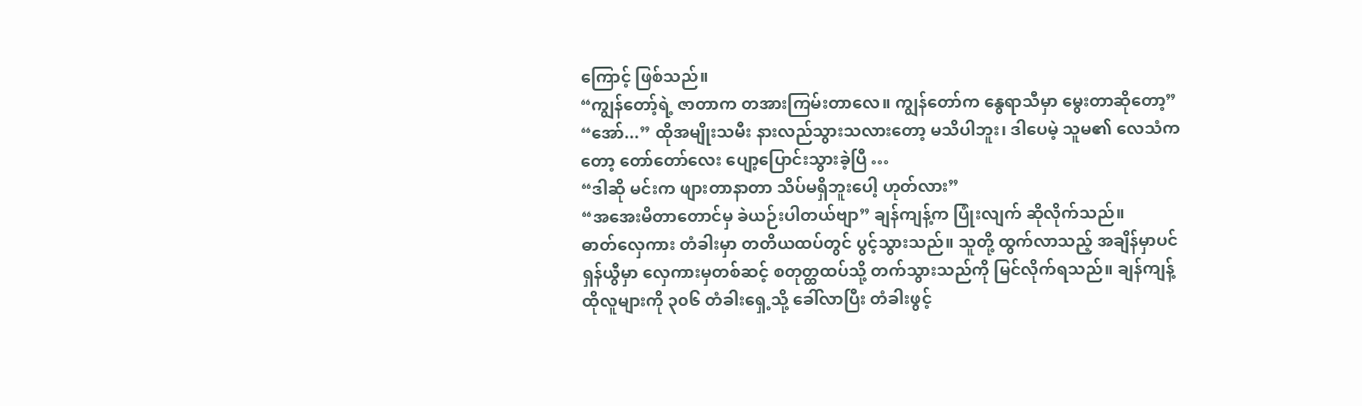ကြောင့် ဖြစ်သည်။
“ကျွန်တော့်ရဲ့ ဇာတာက တအားကြမ်းတာလေ။ ကျွန်တော်က နွေရာသီမှာ မွေးတာဆိုတော့”
“အော်...” ထိုအမျိုးသမီး နားလည်သွားသလားတော့ မသိပါဘူး၊ ဒါပေမဲ့ သူမ၏ လေသံကတော့ တော်တော်လေး ပျော့ပြောင်းသွားခဲ့ပြီ …
“ဒါဆို မင်းက ဖျားတာနာတာ သိပ်မရှိဘူးပေါ့ ဟုတ်လား”
“အအေးမိတာတောင်မှ ခဲယဉ်းပါတယ်ဗျာ” ချန်ကျန့်က ပြုံးလျက် ဆိုလိုက်သည်။
ဓာတ်လှေကား တံခါးမှာ တတိယထပ်တွင် ပွင့်သွားသည်။ သူတို့ ထွက်လာသည့် အချိန်မှာပင် ရှန်ယွီမှာ လှေကားမှတစ်ဆင့် စတုတ္ထထပ်သို့ တက်သွားသည်ကို မြင်လိုက်ရသည်။ ချန်ကျန့် ထိုလူများကို ၃၀၆ တံခါးရှေ့သို့ ခေါ်လာပြီး တံခါးဖွင့်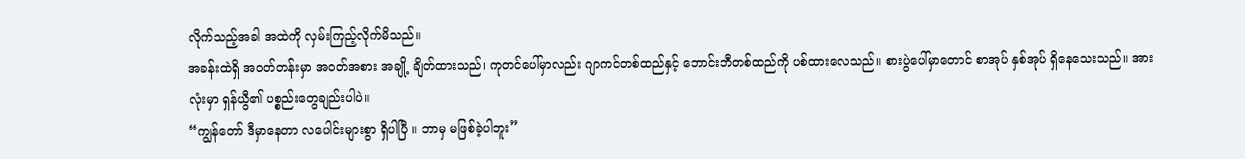လိုက်သည့်အခါ အထဲကို လှမ်းကြည့်လိုက်မိသည်။
အခန်းထဲရှိ အဝတ်တန်းမှာ အဝတ်အစား အချို့ ချိတ်ထားသည်၊ ကုတင်ပေါ်မှာလည်း ဂျာကင်တစ်ထည်နှင့် ဘောင်းဘီတစ်ထည်ကို ပစ်ထားလေသည်။ စားပွဲပေါ်မှာတောင် စာအုပ် နှစ်အုပ် ရှိနေသေးသည်။ အားလုံးမှာ ရှန်ယွီ၏ ပစ္စည်းတွေချည်းပါပဲ။
“ကျွန်တော် ဒီမှာနေတာ လပေါင်းများစွာ ရှိပါပြီ ။ ဘာမှ မဖြစ်ခဲ့ပါဘူး”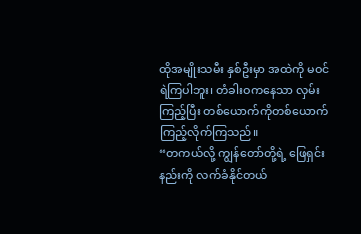ထိုအမျိုးသမီး နှစ်ဦးမှာ အထဲကို မဝင်ရဲကြပါဘူး၊ တံခါးဝကနေသာ လှမ်းကြည့်ပြီး တစ်ယောက်ကိုတစ်ယောက် ကြည့်လိုက်ကြသည်။
“တကယ်လို့ ကျွန်တော်တို့ရဲ့ ဖြေရှင်းနည်းကို လက်ခံနိုင်တယ်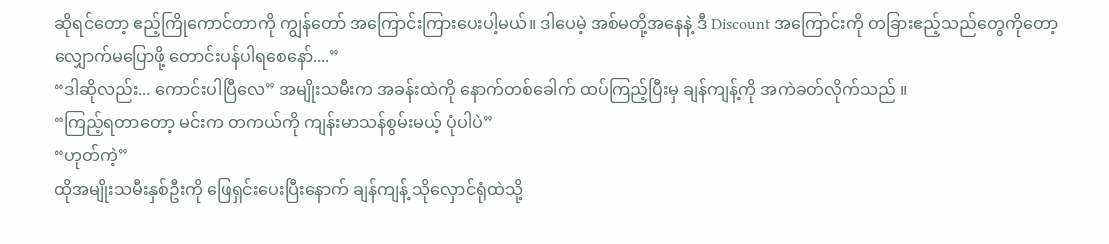ဆိုရင်တော့ ဧည့်ကြိုကောင်တာကို ကျွန်တော် အကြောင်းကြားပေးပါ့မယ်။ ဒါပေမဲ့ အစ်မတို့အနေနဲ့ ဒီ Discount အကြောင်းကို တခြားဧည့်သည်တွေကိုတော့ လျှောက်မပြောဖို့ တောင်းပန်ပါရစေနော်....”
“ဒါဆိုလည်း... ကောင်းပါပြီလေ” အမျိုးသမီးက အခန်းထဲကို နောက်တစ်ခေါက် ထပ်ကြည့်ပြီးမှ ချန်ကျန့်ကို အကဲခတ်လိုက်သည် ။
“ကြည့်ရတာတော့ မင်းက တကယ်ကို ကျန်းမာသန်စွမ်းမယ့် ပုံပါပဲ”
“ဟုတ်ကဲ့”
ထိုအမျိုးသမီးနှစ်ဦးကို ဖြေရှင်းပေးပြီးနောက် ချန်ကျန့် သိုလှောင်ရုံထဲသို့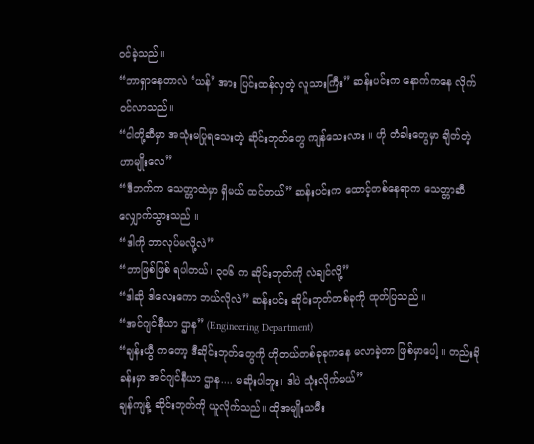ဝင်ခဲ့သည်။
“ဘာရှာနေတာလဲ ‘ယန်’ အား ပြင်းထန်လှတဲ့ လူသားကြီး” ဆန်းပင်းက နောက်ကနေ လိုက်ဝင်လာသည်။
“ငါတို့ဆီမှာ အသုံးမပြုရသေးတဲ့ ဆိုင်းဘုတ်တွေ ကျန်သေးလား ။ ဟို တံခါးတွေမှာ ချိတ်တဲ့ဟာမျိုးလေ”
“ဒီဘက်က သေတ္တာထဲမှာ ရှိမယ် ထင်တယ်” ဆန်းပင်းက ထောင့်တစ်နေရာက သေတ္တာဆီ လျှောက်သွားသည် ။
“ဒါကို ဘာလုပ်မလို့လဲ”
“ဘာဖြစ်ဖြစ် ရပါတယ်၊ ၃၀၆ က ဆိုင်းဘုတ်ကို လဲချင်လို့”
“ဒါဆို ဒါလေးကော ဘယ်လိုလဲ” ဆန်းပင်း ဆိုင်းဘုတ်တစ်ခုကို ထုတ်ပြသည် ။
“အင်ဂျင်နီယာ ဌာန” (Engineering Department)
“ချန်းယွီ ကတော့ ဒီဆိုင်းဘုတ်တွေကို ဟိုတယ်တစ်ခုခုကနေ မလာခဲ့တာ ဖြစ်မှာပေါ့ ။ တည်းခိုခန်းမှာ အင်ဂျင်နီယာ ဌာန.... မဆိုးပါဘူး၊ ဒါပဲ သုံးလိုက်မယ်”
ချန်ကျန့် ဆိုင်းဘုတ်ကို ယူလိုက်သည်။ ထိုအမျိုးသမီး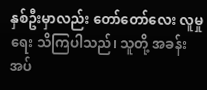နှစ်ဦးမှာလည်း တော်တော်လေး လူမှုရေး သိကြပါသည်၊ သူတို့ အခန်းအပ်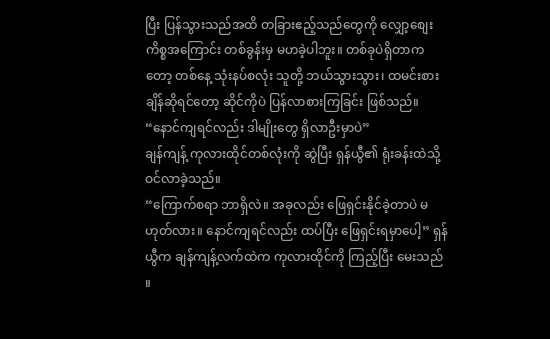ပြီး ပြန်သွားသည်အထိ တခြားဧည့်သည်တွေကို လျှော့စျေးကိစ္စအကြောင်း တစ်ခွန်းမှ မဟခဲ့ပါဘူး။ တစ်ခုပဲရှိတာကတော့ တစ်နေ့ သုံးနပ်စလုံး သူတို့ ဘယ်သွားသွား၊ ထမင်းစားချိန်ဆိုရင်တော့ ဆိုင်ကိုပဲ ပြန်လာစားကြခြင်း ဖြစ်သည်။
“နောင်ကျရင်လည်း ဒါမျိုးတွေ ရှိလာဦးမှာပဲ”
ချန်ကျန့် ကုလားထိုင်တစ်လုံးကို ဆွဲပြီး ရှန်ယွီ၏ ရုံးခန်းထဲသို့ ဝင်လာခဲ့သည်။
“ကြောက်စရာ ဘာရှိလဲ။ အခုလည်း ဖြေရှင်းနိုင်ခဲ့တာပဲ မဟုတ်လား။ နောင်ကျရင်လည်း ထပ်ပြီး ဖြေရှင်းရမှာပေါ့” ရှန်ယွီက ချန်ကျန့်လက်ထဲက ကုလားထိုင်ကို ကြည့်ပြီး မေးသည် ။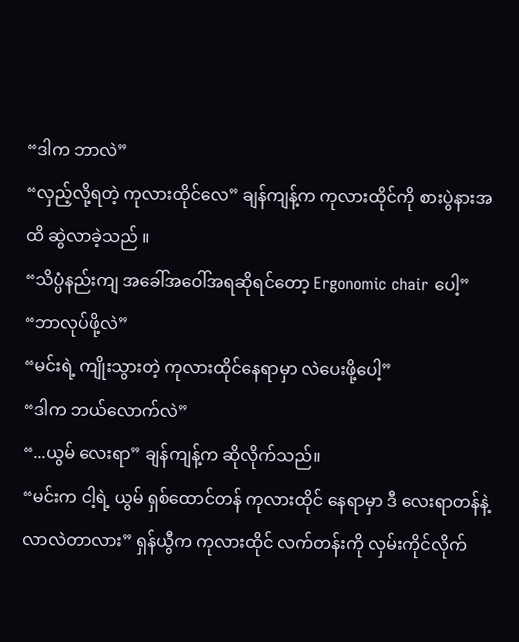“ဒါက ဘာလဲ”
“လှည့်လို့ရတဲ့ ကုလားထိုင်လေ” ချန်ကျန့်က ကုလားထိုင်ကို စားပွဲနားအထိ ဆွဲလာခဲ့သည် ။
“သိပ္ပံနည်းကျ အခေါ်အဝေါ်အရဆိုရင်တော့ Ergonomic chair ပေါ့”
“ဘာလုပ်ဖို့လဲ”
“မင်းရဲ့ ကျိုးသွားတဲ့ ကုလားထိုင်နေရာမှာ လဲပေးဖို့ပေါ့”
“ဒါက ဘယ်လောက်လဲ”
“...ယွမ် လေးရာ” ချန်ကျန့်က ဆိုလိုက်သည်။
“မင်းက ငါ့ရဲ့ ယွမ် ရှစ်ထောင်တန် ကုလားထိုင် နေရာမှာ ဒီ လေးရာတန်နဲ့ လာလဲတာလား” ရှန်ယွီက ကုလားထိုင် လက်တန်းကို လှမ်းကိုင်လိုက်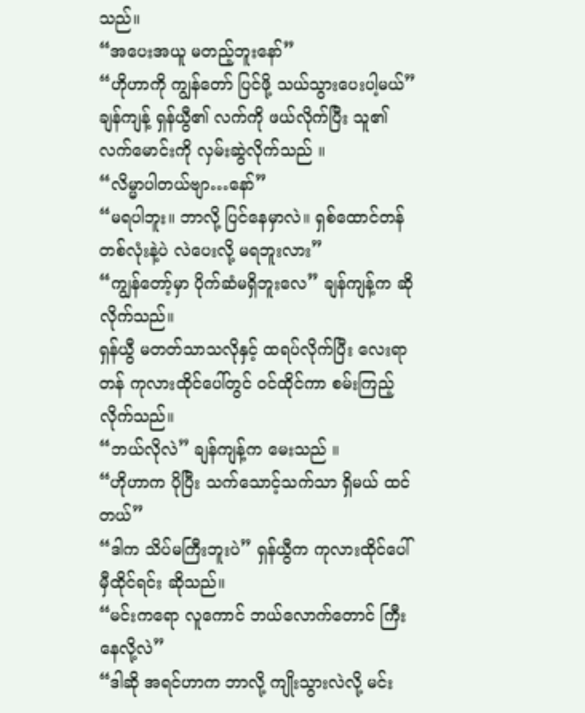သည်။
“အပေးအယူ မတည့်ဘူးနော်”
“ဟိုဟာကို ကျွန်တော် ပြင်ဖို့ သယ်သွားပေးပါ့မယ်”
ချန်ကျန့် ရှန်ယွီ၏ လက်ကို ဖယ်လိုက်ပြီး သူ၏ လက်မောင်းကို လှမ်းဆွဲလိုက်သည် ။
“လိမ္မာပါတယ်ဗျာ…နော်”
“မရပါဘူး။ ဘာလို့ ပြင်နေမှာလဲ။ ရှစ်ထောင်တန် တစ်လုံးနဲ့ပဲ လဲပေးလို့ မရဘူးလား”
“ကျွန်တော့်မှာ ပိုက်ဆံမရှိဘူးလေ” ချန်ကျန့်က ဆိုလိုက်သည်။
ရှန်ယွီ မတတ်သာသလိုနှင့် ထရပ်လိုက်ပြီး လေးရာတန် ကုလားထိုင်ပေါ်တွင် ဝင်ထိုင်ကာ စမ်းကြည့်လိုက်သည်။
“ဘယ်လိုလဲ” ချန်ကျန့်က မေးသည် ။
“ဟိုဟာက ပိုပြီး သက်သောင့်သက်သာ ရှိမယ် ထင်တယ်”
“ဒါက သိပ်မကြီးဘူးပဲ” ရှန်ယွီက ကုလားထိုင်ပေါ် မှီထိုင်ရင်း ဆိုသည်။
“မင်းကရော လူကောင် ဘယ်လောက်တောင် ကြီးနေလို့လဲ”
“ဒါဆို အရင်ဟာက ဘာလို့ ကျိုးသွားလဲလို့ မင်း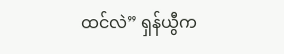ထင်လဲ” ရှန်ယွီက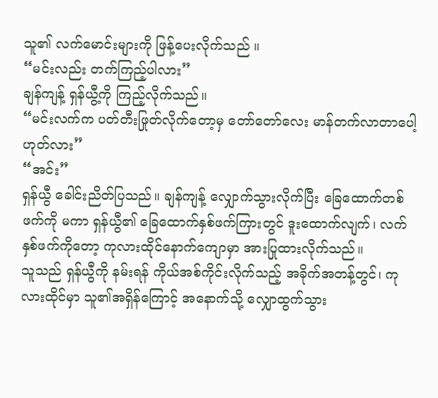သူ၏ လက်မောင်းများကို ဖြန့်ပေးလိုက်သည် ။
“မင်းလည်း တက်ကြည့်ပါလား”
ချန်ကျန့် ရှန်ယွီ့ကို ကြည့်လိုက်သည်။
“မင်းလက်က ပတ်တီးဖြုတ်လိုက်တော့မှ တော်တော်လေး မာန်တက်လာတာပေါ့ ဟုတ်လား”
“အင်း”
ရှန်ယွီ ခေါင်းညိတ်ပြသည်။ ချန်ကျန့် လျှောက်သွားလိုက်ပြီး ခြေထောက်တစ်ဖက်ကို မကာ ရှန်ယွီ၏ ခြေထောက်နှစ်ဖက်ကြားတွင် ဒူးထောက်လျက်၊ လက်နှစ်ဖက်ကိုတော့ ကုလားထိုင်နောက်ကျောမှာ အားပြုထားလိုက်သည်။
သူသည် ရှန်ယွီကို နမ်းရန် ကိုယ်အစ်ကိုင်းလိုက်သည့် အခိုက်အတန့်တွင်၊ ကုလားထိုင်မှာ သူ၏အရှိန်ကြောင့် အနောက်သို့ လျှောထွက်သွား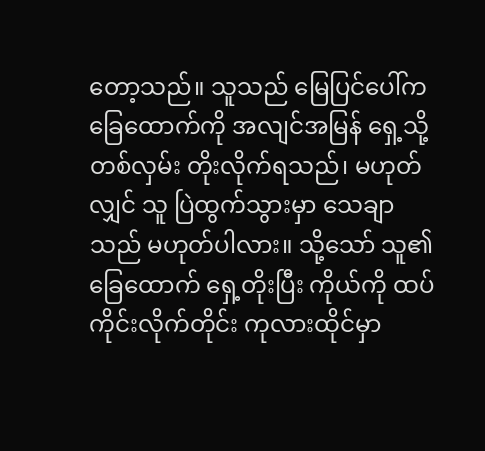တော့သည်။ သူသည် မြေပြင်ပေါ်က ခြေထောက်ကို အလျင်အမြန် ရှေ့သို့ တစ်လှမ်း တိုးလိုက်ရသည်၊ မဟုတ်လျှင် သူ ပြဲထွက်သွားမှာ သေချာသည် မဟုတ်ပါလား။ သို့သော် သူ၏ခြေထောက် ရှေ့တိုးပြီး ကိုယ်ကို ထပ်ကိုင်းလိုက်တိုင်း ကုလားထိုင်မှာ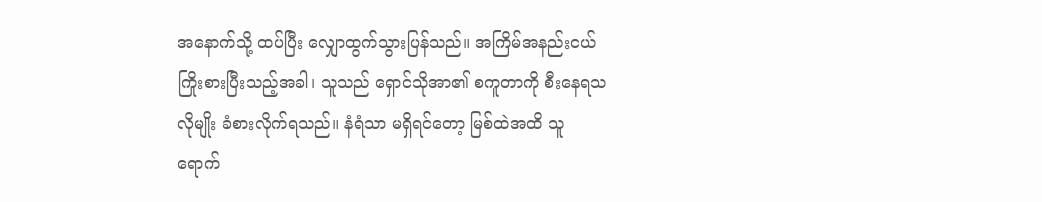အနောက်သို့ ထပ်ပြီး လျှောထွက်သွားပြန်သည်။ အကြိမ်အနည်းငယ် ကြိုးစားပြီးသည့်အခါ၊ သူသည် ရှောင်သိုအာ၏ စကူတာကို စီးနေရသလိုမျိုး ခံစားလိုက်ရသည်။ နံရံသာ မရှိရင်တော့ မြစ်ထဲအထိ သူ ရောက်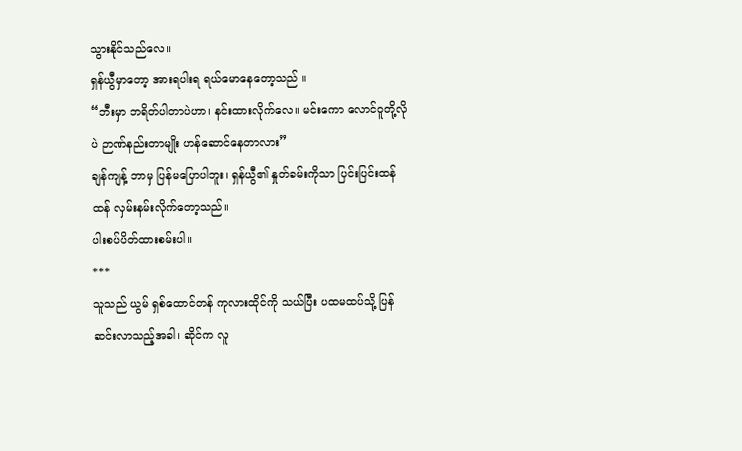သွားနိုင်သည်လေ။
ရှန်ယွီမှာတော့ အားရပါးရ ရယ်မောနေတော့သည် ။
“ဘီးမှာ ဘရိတ်ပါတာပဲဟာ၊ နင်းထားလိုက်လေ။ မင်းကော လောင်ဝူတို့လိုပဲ ဉာဏ်နည်းတာမျိုး ဟန်ဆောင်နေတာလား”
ချန်ကျန့် ဘာမှ ပြန်မပြောပါဘူး၊ ရှန်ယွီ၏ နှုတ်ခမ်းကိုသာ ပြင်းပြင်းထန်ထန် လှမ်းနမ်းလိုက်တော့သည်။
ပါးစပ်ပိတ်ထားစမ်းပါ။
***
သူသည် ယွမ် ရှစ်ထောင်တန် ကုလားထိုင်ကို သယ်ပြီး ပထမထပ်သို့ ပြန်ဆင်းလာသည့်အခါ၊ ဆိုင်က လူ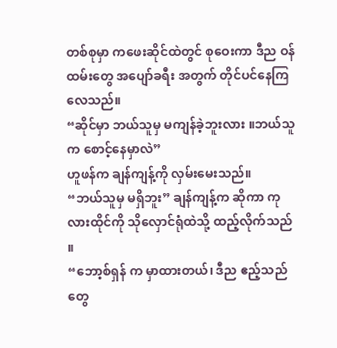တစ်စုမှာ ကဖေးဆိုင်ထဲတွင် စုဝေးကာ ဒီည ဝန်ထမ်းတွေ အပျော်ခရီး အတွက် တိုင်ပင်နေကြလေသည်။
“ဆိုင်မှာ ဘယ်သူမှ မကျန်ခဲ့ဘူးလား ။ဘယ်သူက စောင့်နေမှာလဲ”
ဟူဖန်က ချန်ကျန့်ကို လှမ်းမေးသည်။
“ဘယ်သူမှ မရှိဘူး” ချန်ကျန့်က ဆိုကာ ကုလားထိုင်ကို သိုလှောင်ရုံထဲသို့ ထည့်လိုက်သည် ။
“ဘော့စ်ရှန် က မှာထားတယ်၊ ဒီည ဧည့်သည်တွေ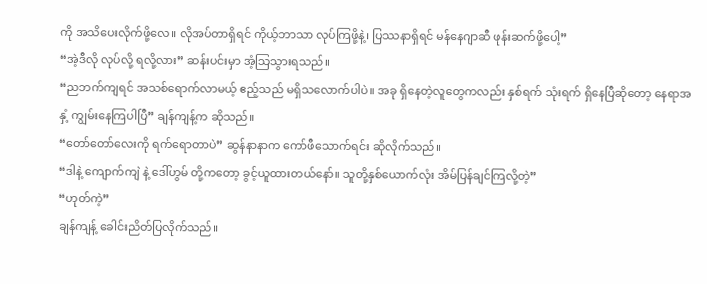ကို အသိပေးလိုက်ဖို့လေ။ လိုအပ်တာရှိရင် ကိုယ့်ဘာသာ လုပ်ကြဖို့နဲ့၊ ပြဿနာရှိရင် မန်နေဂျာဆီ ဖုန်းဆက်ဖို့ပေါ့”
“အဲ့ဒီလို လုပ်လို့ ရလို့လား” ဆန်းပင်းမှာ အံ့သြသွားရသည်။
“ညဘက်ကျရင် အသစ်ရောက်လာမယ့် ဧည့်သည် မရှိသလောက်ပါပဲ။ အခု ရှိနေတဲ့လူတွေကလည်း နှစ်ရက် သုံးရက် ရှိနေပြီဆိုတော့ နေရာအနှံ့ ကျွမ်းနေကြပါပြီ” ချန်ကျန့်က ဆိုသည်။
“တော်တော်လေးကို ရက်ရောတာပဲ” ဆွန်နာနာက ကော်ဖီသောက်ရင်း ဆိုလိုက်သည်။
“ဒါနဲ့ ကျောက်ကျဲ နဲ့ ဒေါ်ဟွမ် တို့ကတော့ ခွင့်ယူထားတယ်နော်။ သူတို့နှစ်ယောက်လုံး အိမ်ပြန်ချင်ကြလို့တဲ့”
“ဟုတ်ကဲ့”
ချန်ကျန့် ခေါင်းညိတ်ပြလိုက်သည်။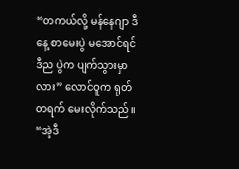“တကယ်လို့ မန်နေဂျာ ဒီနေ့ စာမေးပွဲ မအောင်ရင် ဒီည ပွဲက ပျက်သွားမှာလား” လောင်ဝူက ရုတ်တရက် မေးလိုက်သည်။
“အဲ့ဒီ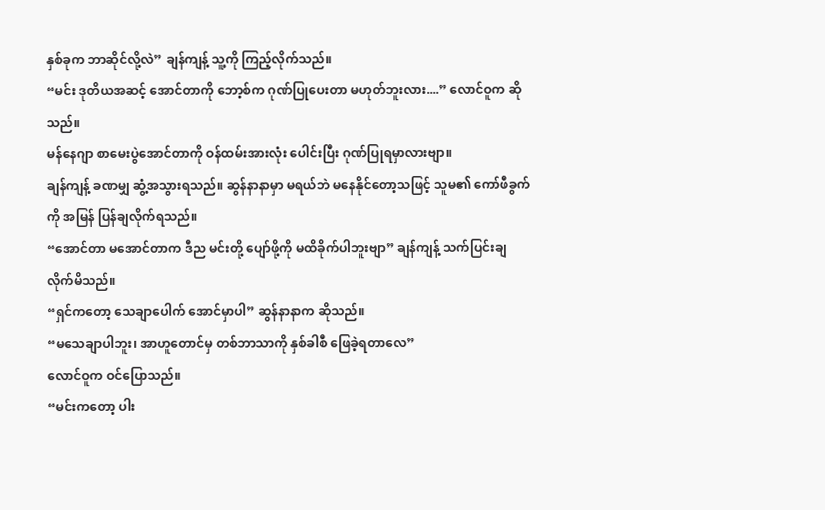နှစ်ခုက ဘာဆိုင်လို့လဲ” ချန်ကျန့် သူ့ကို ကြည့်လိုက်သည်။
“မင်း ဒုတိယအဆင့် အောင်တာကို ဘော့စ်က ဂုဏ်ပြုပေးတာ မဟုတ်ဘူးလား....” လောင်ဝူက ဆိုသည်။
မန်နေဂျာ စာမေးပွဲအောင်တာကို ဝန်ထမ်းအားလုံး ပေါင်းပြီး ဂုဏ်ပြုရမှာလားဗျာ။
ချန်ကျန့် ခဏမျှ ဆွံ့အသွားရသည်။ ဆွန်နာနာမှာ မရယ်ဘဲ မနေနိုင်တော့သဖြင့် သူမ၏ ကော်ဖီခွက်ကို အမြန် ပြန်ချလိုက်ရသည်။
“အောင်တာ မအောင်တာက ဒီည မင်းတို့ ပျော်ဖို့ကို မထိခိုက်ပါဘူးဗျာ” ချန်ကျန့် သက်ပြင်းချလိုက်မိသည်။
“ရှင်ကတော့ သေချာပေါက် အောင်မှာပါ” ဆွန်နာနာက ဆိုသည်။
“မသေချာပါဘူး၊ အာဟူတောင်မှ တစ်ဘာသာကို နှစ်ခါစီ ဖြေခဲ့ရတာလေ”
လောင်ဝူက ဝင်ပြောသည်။
“မင်းကတော့ ပါး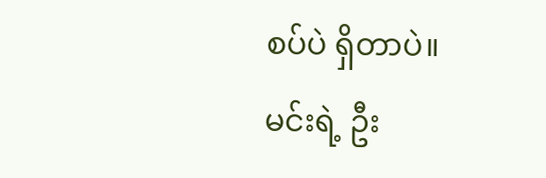စပ်ပဲ ရှိတာပဲ။ မင်းရဲ့ ဦး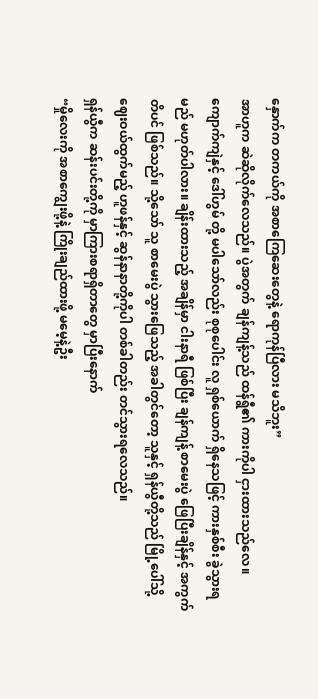နှောက်က တကယ်ကို အစာကြေဆေးတွေနဲ့ ရောကုန်ပြီလား မသိဘူး”
အာဟူက ဆဲဆိုလိုက်လေသည်။ ပွဲအတွက် ချန်ကျန့်သည် ထန်ရွီ၏ ကားကိုပါ ငှားထားသည်လေ။ ကျောက်ကျဲနှင့် ဒေါ်ဟွမ် တို့ မပါသော်လည်း စုစုပေါင်း လူ ရှစ်ယောက် ရှိနေသဖြင့် ကားနှစ်စီး ခွဲသွားရမည် မဟုတ်ပါလား။ ချိန်းထားသည့် အချိန်မှာ ငါးနာရီ ဖြစ်ပြီး ချန်ကျန့် စာမေးပွဲ ဖြေပြီးချိန်နှင့် အကွက်တိပင် ဖြစ်သည်။ သို့သော် သူ စာမေးပွဲ သွားဖြေသည့် အခါတွင်တော့ သူနှင့် ရှန်ယွီတို့သည် မြို့ပေါ်သို့ ဈေးဝယ်ထွက်မည့် ဟူဖန်နှင့် ဆွန်နာနာတို့ကိုပါ တစ်ခါတည်း တင်သွားရလေသည်။
ရှန်ယွီက ဆန်းပင်းတို့ကို မှာကြားစရာရှိတာတွေ မှာပြီးနောက်
“မှိုလေးကို အစာကျွေးဖို့နဲ့ ကြိုးချည်ထားဖို့ မမေ့နဲ့ဦး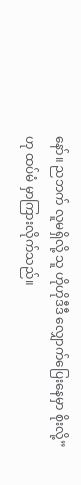နော်။ ညဘက် လူမရှိလို့ သူ ဟိုဟိုဒီဒီ လျှောက်ပြေးနေမှာ စိုးလို့” ဟု ထပ်မံ မှာကြားလိုက်သည်။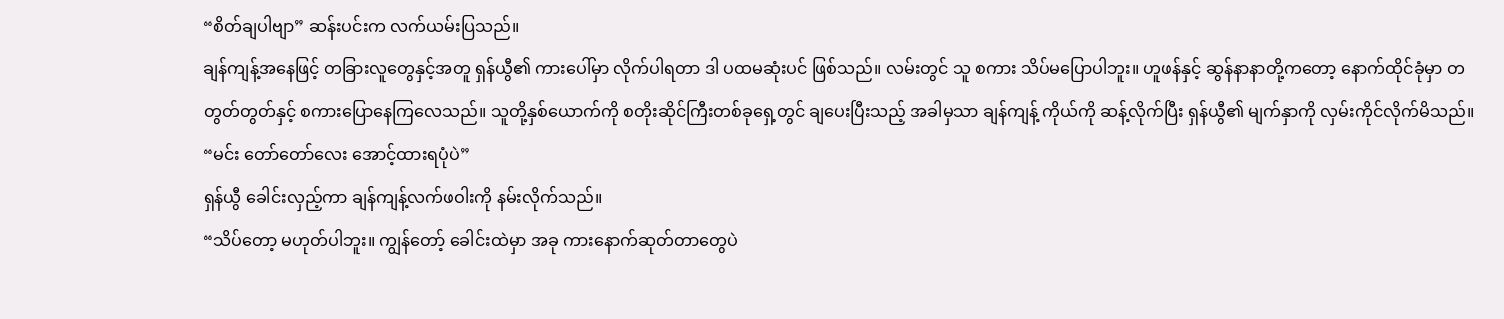“စိတ်ချပါဗျာ” ဆန်းပင်းက လက်ယမ်းပြသည်။
ချန်ကျန့်အနေဖြင့် တခြားလူတွေနှင့်အတူ ရှန်ယွီ၏ ကားပေါ်မှာ လိုက်ပါရတာ ဒါ ပထမဆုံးပင် ဖြစ်သည်။ လမ်းတွင် သူ စကား သိပ်မပြောပါဘူး။ ဟူဖန်နှင့် ဆွန်နာနာတို့ကတော့ နောက်ထိုင်ခုံမှာ တတွတ်တွတ်နှင့် စကားပြောနေကြလေသည်။ သူတို့နှစ်ယောက်ကို စတိုးဆိုင်ကြီးတစ်ခုရှေ့တွင် ချပေးပြီးသည့် အခါမှသာ ချန်ကျန့် ကိုယ်ကို ဆန့်လိုက်ပြီး ရှန်ယွီ၏ မျက်နှာကို လှမ်းကိုင်လိုက်မိသည်။
“မင်း တော်တော်လေး အောင့်ထားရပုံပဲ”
ရှန်ယွီ ခေါင်းလှည့်ကာ ချန်ကျန့်လက်ဖဝါးကို နမ်းလိုက်သည်။
“သိပ်တော့ မဟုတ်ပါဘူး။ ကျွန်တော့် ခေါင်းထဲမှာ အခု ကားနောက်ဆုတ်တာတွေပဲ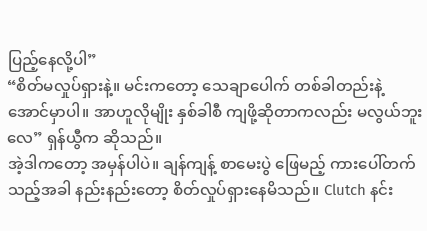ပြည့်နေလို့ပါ”
“စိတ်မလှုပ်ရှားနဲ့။ မင်းကတော့ သေချာပေါက် တစ်ခါတည်းနဲ့ အောင်မှာပါ။ အာဟူလိုမျိုး နှစ်ခါစီ ကျဖို့ဆိုတာကလည်း မလွယ်ဘူးလေ” ရှန်ယွီက ဆိုသည်။
အဲ့ဒါကတော့ အမှန်ပါပဲ။ ချန်ကျန့် စာမေးပွဲ ဖြေမည့် ကားပေါ်တက်သည့်အခါ နည်းနည်းတော့ စိတ်လှုပ်ရှားနေမိသည်။ Clutch နင်း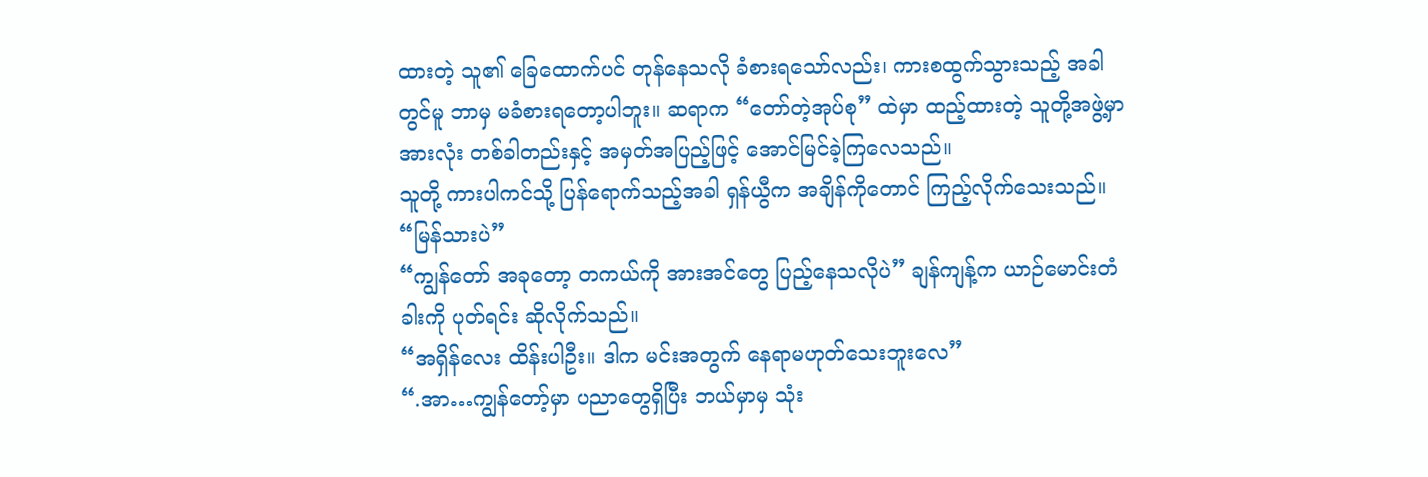ထားတဲ့ သူ၏ ခြေထောက်ပင် တုန်နေသလို ခံစားရသော်လည်း၊ ကားစထွက်သွားသည့် အခါတွင်မူ ဘာမှ မခံစားရတော့ပါဘူး။ ဆရာက “တော်တဲ့အုပ်စု” ထဲမှာ ထည့်ထားတဲ့ သူတို့အဖွဲ့မှာ အားလုံး တစ်ခါတည်းနှင့် အမှတ်အပြည့်ဖြင့် အောင်မြင်ခဲ့ကြလေသည်။
သူတို့ ကားပါကင်သို့ ပြန်ရောက်သည့်အခါ ရှန်ယွီက အချိန်ကိုတောင် ကြည့်လိုက်သေးသည်။
“မြန်သားပဲ”
“ကျွန်တော် အခုတော့ တကယ်ကို အားအင်တွေ ပြည့်နေသလိုပဲ” ချန်ကျန့်က ယာဉ်မောင်းတံခါးကို ပုတ်ရင်း ဆိုလိုက်သည်။
“အရှိန်လေး ထိန်းပါဦး။ ဒါက မင်းအတွက် နေရာမဟုတ်သေးဘူးလေ”
“.အာ…ကျွန်တော့်မှာ ပညာတွေရှိပြီး ဘယ်မှာမှ သုံး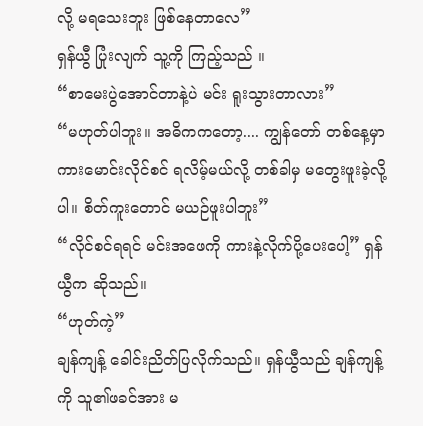လို့ မရသေးဘူး ဖြစ်နေတာလေ”
ရှန်ယွီ ပြုံးလျက် သူ့ကို ကြည့်သည် ။
“စာမေးပွဲအောင်တာနဲ့ပဲ မင်း ရူးသွားတာလား”
“မဟုတ်ပါဘူး။ အဓိကကတော့.... ကျွန်တော် တစ်နေ့မှာ ကားမောင်းလိုင်စင် ရလိမ့်မယ်လို့ တစ်ခါမှ မတွေးဖူးခဲ့လို့ပါ။ စိတ်ကူးတောင် မယဉ်ဖူးပါဘူး”
“လိုင်စင်ရရင် မင်းအဖေကို ကားနဲ့လိုက်ပို့ပေးပေါ့” ရှန်ယွီက ဆိုသည်။
“ဟုတ်ကဲ့”
ချန်ကျန့် ခေါင်းညိတ်ပြလိုက်သည်။ ရှန်ယွီသည် ချန်ကျန့်ကို သူ၏ဖခင်အား မ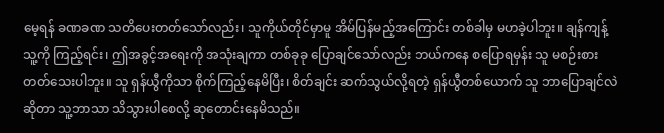မေ့ရန် ခဏခဏ သတိပေးတတ်သော်လည်း၊ သူကိုယ်တိုင်မှာမူ အိမ်ပြန်မည့်အကြောင်း တစ်ခါမှ မဟခဲ့ပါဘူး။ ချန်ကျန့် သူ့ကို ကြည့်ရင်း၊ ဤအခွင့်အရေးကို အသုံးချကာ တစ်ခုခု ပြောချင်သော်လည်း ဘယ်ကနေ စပြောရမှန်း သူ မစဉ်းစားတတ်သေးပါဘူး။ သူ ရှန်ယွီကိုသာ စိုက်ကြည့်နေမိပြီး၊ စိတ်ချင်း ဆက်သွယ်လို့ရတဲ့ ရှန်ယွီတစ်ယောက် သူ ဘာပြောချင်လဲဆိုတာ သူ့ဘာသာ သိသွားပါစေလို့ ဆုတောင်းနေမိသည်။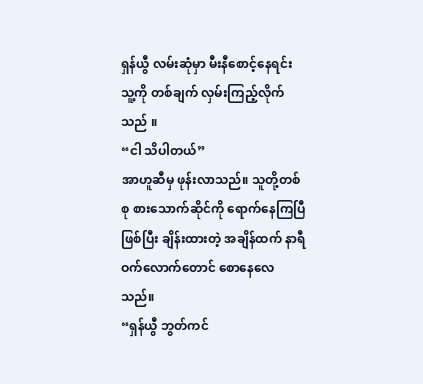ရှန်ယွီ လမ်းဆုံမှာ မီးနီစောင့်နေရင်း သူ့ကို တစ်ချက် လှမ်းကြည့်လိုက်သည် ။
“ငါ သိပါတယ်”
အာဟူဆီမှ ဖုန်းလာသည်။ သူတို့တစ်စု စားသောက်ဆိုင်ကို ရောက်နေကြပြီဖြစ်ပြီး ချိန်းထားတဲ့ အချိန်ထက် နာရီဝက်လောက်တောင် စောနေလေသည်။
“ရှန်ယွီ ဘွတ်ကင်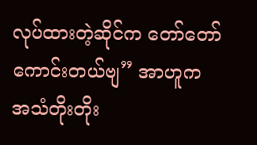လုပ်ထားတဲ့ဆိုင်က တော်တော် ကောင်းတယ်ဗျ” အာဟူက အသံတိုးတိုး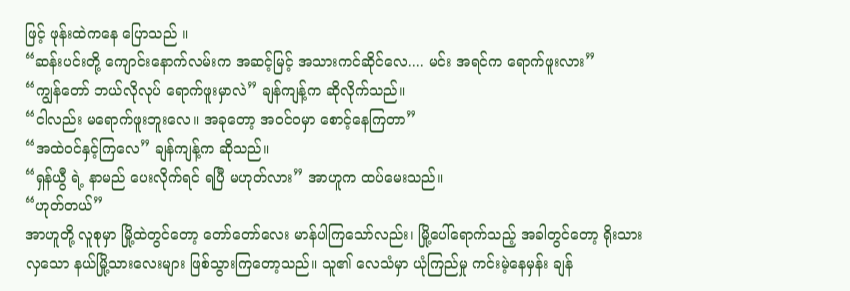ဖြင့် ဖုန်းထဲကနေ ပြောသည် ။
“ဆန်းပင်းတို့ ကျောင်းနောက်လမ်းက အဆင့်မြင့် အသားကင်ဆိုင်လေ.... မင်း အရင်က ရောက်ဖူးလား”
“ကျွန်တော် ဘယ်လိုလုပ် ရောက်ဖူးမှာလဲ” ချန်ကျန့်က ဆိုလိုက်သည်။
“ငါလည်း မရောက်ဖူးဘူးလေ။ အခုတော့ အဝင်ဝမှာ စောင့်နေကြတာ”
“အထဲဝင်နှင့်ကြလေ” ချန်ကျန့်က ဆိုသည်။
“ရှန်ယွီ ရဲ့ နာမည် ပေးလိုက်ရင် ရပြီ မဟုတ်လား” အာဟူက ထပ်မေးသည်။
“ဟုတ်တယ်”
အာဟူတို့ လူစုမှာ မြို့ထဲတွင်တော့ တော်တော်လေး မာန်ပါကြသော်လည်း၊ မြို့ပေါ်ရောက်သည့် အခါတွင်တော့ ရိုးသားလှသော နယ်မြို့သားလေးများ ဖြစ်သွားကြတော့သည်။ သူ၏ လေသံမှာ ယုံကြည်မှု ကင်းမဲ့နေမှန်း ချန်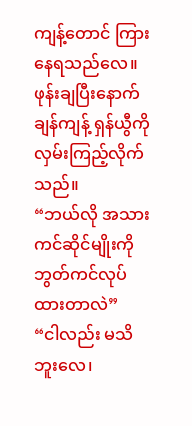ကျန့်တောင် ကြားနေရသည်လေ။ ဖုန်းချပြီးနောက် ချန်ကျန့် ရှန်ယွီကို လှမ်းကြည့်လိုက်သည်။
“ဘယ်လို အသားကင်ဆိုင်မျိုးကို ဘွတ်ကင်လုပ်ထားတာလဲ”
“ငါလည်း မသိဘူးလေ၊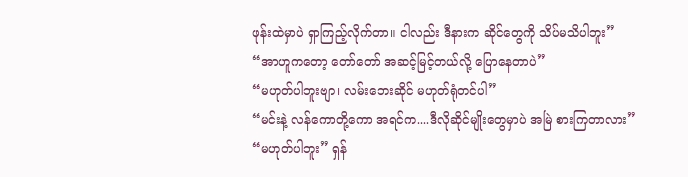ဖုန်းထဲမှာပဲ ရှာကြည့်လိုက်တာ။ ငါလည်း ဒီနားက ဆိုင်တွေကို သိပ်မသိပါဘူး”
“အာဟူကတော့ တော်တော် အဆင့်မြင့်တယ်လို့ ပြောနေတာပဲ”
“မဟုတ်ပါဘူးဗျာ၊ လမ်းဘေးဆိုင် မဟုတ်ရုံတင်ပါ”
“မင်းနဲ့ လန်ကောတို့ကော အရင်က....ဒီလိုဆိုင်မျိုးတွေမှာပဲ အမြဲ စားကြတာလား”
“မဟုတ်ပါဘူး” ရှန်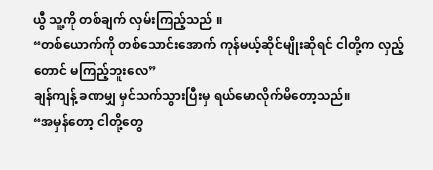ယွီ သူ့ကို တစ်ချက် လှမ်းကြည့်သည် ။
“တစ်ယောက်ကို တစ်သောင်းအောက် ကုန်မယ့်ဆိုင်မျိုးဆိုရင် ငါတို့က လှည့်တောင် မကြည့်ဘူးလေ”
ချန်ကျန့် ခဏမျှ မှင်သက်သွားပြီးမှ ရယ်မောလိုက်မိတော့သည်။
“အမှန်တော့ ငါတို့တွေ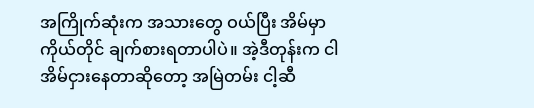အကြိုက်ဆုံးက အသားတွေ ဝယ်ပြီး အိမ်မှာ ကိုယ်တိုင် ချက်စားရတာပါပဲ။ အဲ့ဒီတုန်းက ငါ အိမ်ငှားနေတာဆိုတော့ အမြဲတမ်း ငါ့ဆီ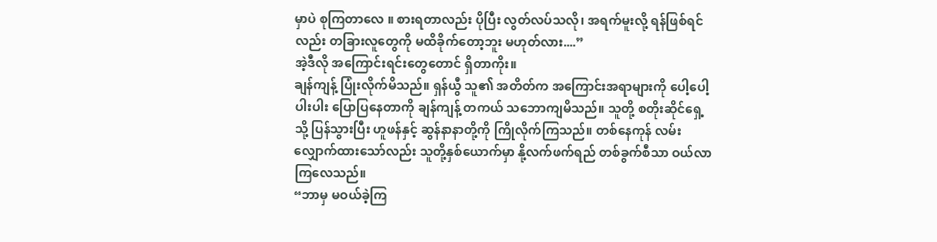မှာပဲ စုကြတာလေ ။ စားရတာလည်း ပိုပြီး လွတ်လပ်သလို၊ အရက်မူးလို့ ရန်ဖြစ်ရင်လည်း တခြားလူတွေကို မထိခိုက်တော့ဘူး မဟုတ်လား....”
အဲ့ဒီလို အကြောင်းရင်းတွေတောင် ရှိတာကိုး။
ချန်ကျန့် ပြုံးလိုက်မိသည်။ ရှန်ယွီ သူ၏ အတိတ်က အကြောင်းအရာများကို ပေါ့ပေါ့ပါးပါး ပြောပြနေတာကို ချန်ကျန့် တကယ် သဘောကျမိသည်။ သူတို့ စတိုးဆိုင်ရှေ့သို့ ပြန်သွားပြီး ဟူဖန်နှင့် ဆွန်နာနာတို့ကို ကြိုလိုက်ကြသည်။ တစ်နေကုန် လမ်းလျှောက်ထားသော်လည်း သူတို့နှစ်ယောက်မှာ နို့လက်ဖက်ရည် တစ်ခွက်စီသာ ဝယ်လာကြလေသည်။
“ဘာမှ မဝယ်ခဲ့ကြ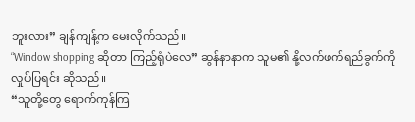ဘူးလား” ချန်ကျန့်က မေးလိုက်သည်။
“Window shopping ဆိုတာ ကြည့်ရုံပဲလေ” ဆွန်နာနာက သူမ၏ နို့လက်ဖက်ရည်ခွက်ကို လှုပ်ပြရင်း ဆိုသည်။
“သူတို့တွေ ရောက်ကုန်ကြ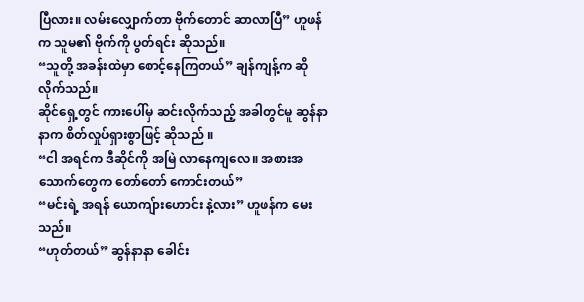ပြီလား။ လမ်းလျှောက်တာ ဗိုက်တောင် ဆာလာပြီ” ဟူဖန်က သူမ၏ ဗိုက်ကို ပွတ်ရင်း ဆိုသည်။
“သူတို့ အခန်းထဲမှာ စောင့်နေကြတယ်” ချန်ကျန့်က ဆိုလိုက်သည်။
ဆိုင်ရှေ့တွင် ကားပေါ်မှ ဆင်းလိုက်သည့် အခါတွင်မူ ဆွန်နာနာက စိတ်လှုပ်ရှားစွာဖြင့် ဆိုသည် ။
“ငါ အရင်က ဒီဆိုင်ကို အမြဲ လာနေကျလေ။ အစားအသောက်တွေက တော်တော် ကောင်းတယ်”
“မင်းရဲ့ အရန် ယောကျ်ားဟောင်း နဲ့လား” ဟူဖန်က မေးသည်။
“ဟုတ်တယ်” ဆွန်နာနာ ခေါင်း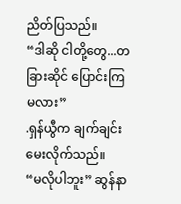ညိတ်ပြသည်။
“ဒါဆို ငါတို့တွေ...တခြားဆိုင် ပြောင်းကြမလား”
.ရှန်ယွီက ချက်ချင်း မေးလိုက်သည်။
“မလိုပါဘူး” ဆွန်နာ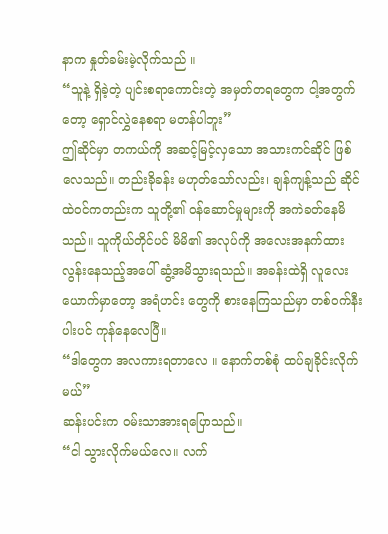နာက နှုတ်ခမ်းမဲ့လိုက်သည် ။
“သူနဲ့ ရှိခဲ့တဲ့ ပျင်းစရာကောင်းတဲ့ အမှတ်တရတွေက ငါ့အတွက်တော့ ရှောင်လွှဲနေစရာ မတန်ပါဘူး”
ဤဆိုင်မှာ တကယ်ကို အဆင့်မြင့်လှသော အသားကင်ဆိုင် ဖြစ်လေသည်။ တည်းခိုခန်း မဟုတ်သော်လည်း၊ ချန်ကျန့်သည် ဆိုင်ထဲဝင်ကတည်းက သူတို့၏ ဝန်ဆောင်မှုများကို အကဲခတ်နေမိသည်။ သူကိုယ်တိုင်ပင် မိမိ၏ အလုပ်ကို အလေးအနက်ထားလွန်းနေသည့်အပေါ် ဆွံ့အမိသွားရသည်။ အခန်းထဲရှိ လူလေးယောက်မှာတော့ အရံဟင်း တွေကို စားနေကြသည်မှာ တစ်ဝက်နီးပါးပင် ကုန်နေလေပြီ။
“ဒါတွေက အလကားရတာလေ ။ နောက်တစ်စုံ ထပ်ချခိုင်းလိုက်မယ်”
ဆန်းပင်းက ဝမ်းသာအားရပြောသည်။
“ငါ သွားလိုက်မယ်လေ။ လက်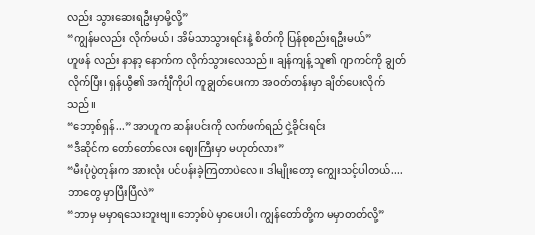လည်း သွားဆေးရဦးမှာမို့လို့”
“ကျွန်မလည်း လိုက်မယ်၊ အိမ်သာသွားရင်းနဲ့ စိတ်ကို ပြန်စုစည်းရဦးမယ်”
ဟူဖန် လည်း နာနာ့ နောက်က လိုက်သွားလေသည်။ ချန်ကျန့် သူ၏ ဂျာကင်ကို ချွတ်လိုက်ပြီး၊ ရှန်ယွီ၏ အင်္ကျီကိုပါ ကူချွတ်ပေးကာ အဝတ်တန်းမှာ ချိတ်ပေးလိုက်သည်။
“ဘော့စ်ရှန်...” အာဟူက ဆန်းပင်းကို လက်ဖက်ရည် ငှဲ့ခိုင်းရင်း
“ဒီဆိုင်က တော်တော်လေး ဈေးကြီးမှာ မဟုတ်လား”
“မီးပုံပွဲတုန်းက အားလုံး ပင်ပန်းခဲ့ကြတာပဲလေ။ ဒါမျိုးတော့ ကျွေးသင့်ပါတယ်.... ဘာတွေ မှာပြီးပြီလဲ”
“ဘာမှ မမှာရသေးဘူးဗျ။ ဘော့စ်ပဲ မှာပေးပါ၊ ကျွန်တော်တို့က မမှာတတ်လို့”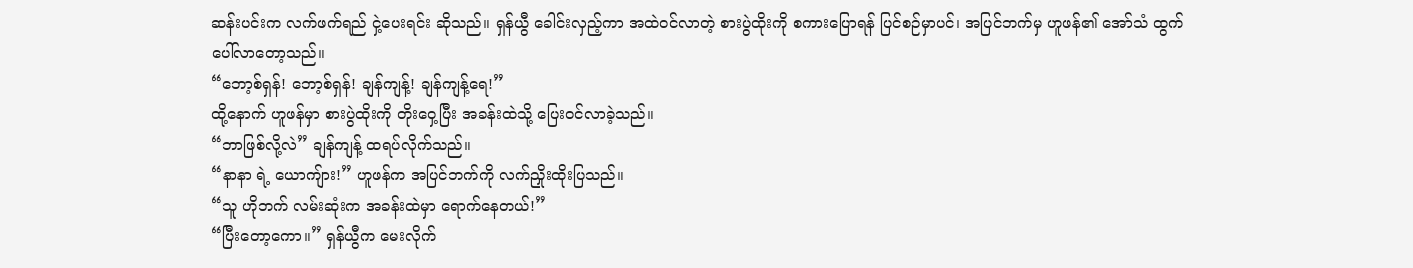ဆန်းပင်းက လက်ဖက်ရည် ငှဲ့ပေးရင်း ဆိုသည်။ ရှန်ယွီ ခေါင်းလှည့်ကာ အထဲဝင်လာတဲ့ စားပွဲထိုးကို စကားပြောရန် ပြင်စဉ်မှာပင်၊ အပြင်ဘက်မှ ဟူဖန်၏ အော်သံ ထွက်ပေါ်လာတော့သည်။
“ဘော့စ်ရှန်! ဘော့စ်ရှန်! ချန်ကျန့်! ချန်ကျန့်ရေ!”
ထို့နောက် ဟူဖန်မှာ စားပွဲထိုးကို တိုးဝှေ့ပြီး အခန်းထဲသို့ ပြေးဝင်လာခဲ့သည်။
“ဘာဖြစ်လို့လဲ” ချန်ကျန့် ထရပ်လိုက်သည်။
“နာနာ ရဲ့ ယောကျ်ား!” ဟူဖန်က အပြင်ဘက်ကို လက်ညှိုးထိုးပြသည်။
“သူ ဟိုဘက် လမ်းဆုံးက အခန်းထဲမှာ ရောက်နေတယ်!”
“ပြီးတော့ကော။” ရှန်ယွီက မေးလိုက်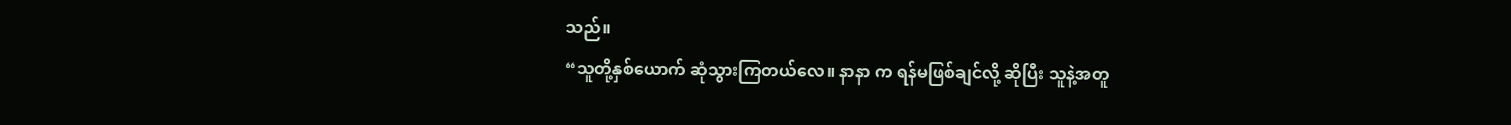သည်။
“သူတို့နှစ်ယောက် ဆုံသွားကြတယ်လေ။ နာနာ က ရန်မဖြစ်ချင်လို့ ဆိုပြီး သူနဲ့အတူ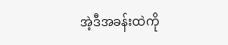အဲ့ဒီအခန်းထဲကို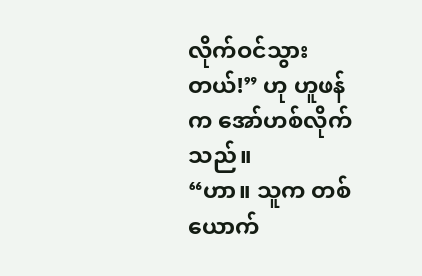လိုက်ဝင်သွားတယ်!” ဟု ဟူဖန်က အော်ဟစ်လိုက်သည်။
“ဟာ။ သူက တစ်ယောက်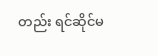တည်း ရင်ဆိုင်မ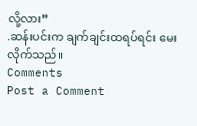လို့လား”
.ဆန်းပင်းက ချက်ချင်းထရပ်ရင်း မေးလိုက်သည်။
Comments
Post a Comment